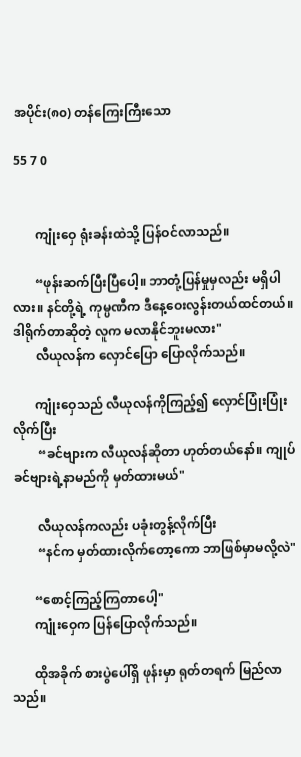အပိုင်း(၈၀) တန်ကြေးကြီးသော

55 7 0


       ကျုံးဝှေ ရုံးခန်းထဲသို့ ပြန်ဝင်လာသည်။

       “ဖုန်းဆက်ပြီးပြီပေါ့။ ဘာတုံ့ပြန်မှုမှလည်း မရှိပါလား။ နင်တို့ရဲ့ ကုမ္ပဏီက ဒီနေ့ဝေးလွန်းတယ်ထင်တယ်။ ဒါရိုက်တာဆိုတဲ့ လူက မလာနိုင်ဘူးမလား"
       လီယုလန်က လှောင်ပြော ပြောလိုက်သည်။

       ကျုံးဝှေသည် လီယုလန်ကိုကြည့်၍ လှောင်ပြုံးပြုံးလိုက်ပြီး
        “ခင်ဗျားက လီယုလန်ဆိုတာ ဟုတ်တယ်နော်။ ကျုပ် ခင်ဗျားရဲ့နာမည်ကို မှတ်ထားမယ်"

        လီယုလန်ကလည်း ပခုံးတွန့်လိုက်ပြီး
        “နင်က မှတ်ထားလိုက်တော့ကော ဘာဖြစ်မှာမလို့လဲ"

       “စောင့်ကြည့်ကြတာပေါ့"
       ကျုံးဝှေက ‌ပြန်ပြောလိုက်သည်။

       ထိုအခိုက် စားပွဲပေါ်ရှိ ဖုန်းမှာ ရုတ်တရက် မြည်လာသည်။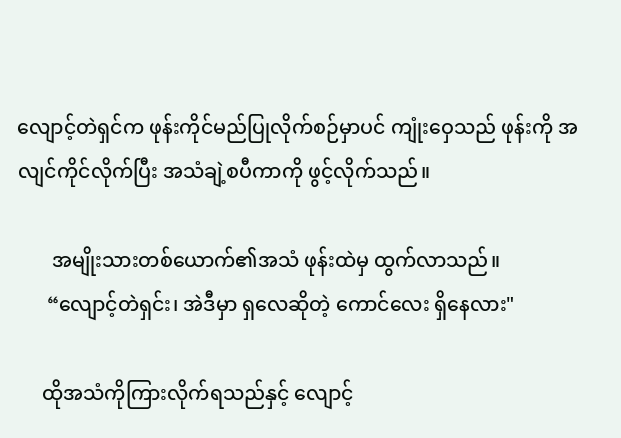လျောင့်တဲရှင်က ဖုန်းကိုင်မည်ပြုလိုက်စဉ်မှာပင် ကျုံးဝှေသည် ဖုန်းကို အလျင်ကိုင်လိုက်ပြီး အသံချဲ့စပီကာကို ဖွင့်လိုက်သည်။

       အမျိုးသားတစ်ယောက်၏အသံ ဖုန်းထဲမှ ထွက်လာသည်။
      “လျောင့်တဲရှင်း၊ အဲဒီမှာ ရှလေဆိုတဲ့ ကောင်လေး ရှိနေလား"

     ထိုအသံကိုကြားလိုက်ရသည်နှင့် လျောင့်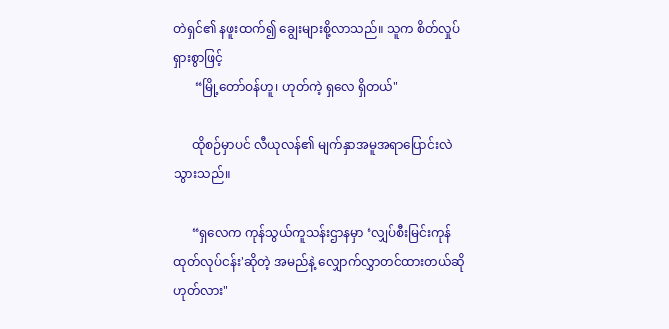တဲရှင်၏ နဖူးထက်၍ ချွေးများစို့လာသည်။ သူက စိတ်လှုပ်ရှားစွာဖြင့်
       “မြို့တော်ဝန်ဟူ၊ ဟုတ်ကဲ့ ရှလေ ရှိတယ်"

      ထိုစဉ်မှာပင် လီယုလန်၏ မျက်နှာအမူအရာပြောင်းလဲသွားသည်။

      “ရှလေက ကုန်သွယ်ကူသန်းဌာနမှာ ‘လျှပ်စီးမြင်းကုန်ထုတ်လုပ်ငန်း'ဆိုတဲ့ အမည်နဲ့ လျှောက်လွှာတင်ထားတယ်ဆို ဟုတ်လား"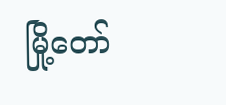မြို့တော်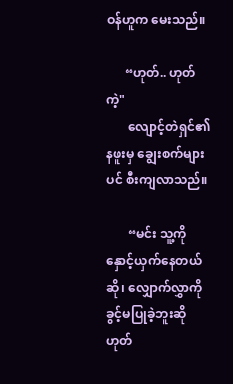ဝန်ဟူက မေးသည်။

      “ဟုတ်.. ဟုတ်ကဲ့"
       လျောင့်တဲရှင်၏ နဖူးမှ ချွေးစက်များပင် စီးကျလာသည်။

       “မင်း သူ့ကို နှောင့်ယှက်နေတယ်ဆို၊ လျှောက်လွှာကို ခွင့်မပြုခဲ့ဘူးဆို ဟုတ်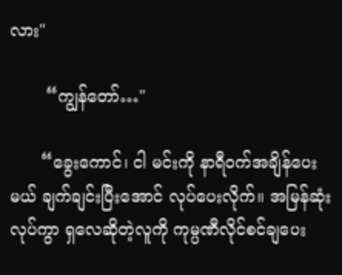လား"

       “ကျွန်တော်…"

      “ခွေးကောင်၊ ငါ မင်းကို နာရီဝက်အချိန်ပေးမယ် ချက်ချင်းပြီးအောင် လုပ်ပေးလိုက်။ အမြန်ဆုံးလုပ်ကွာ ရှ‌လေဆိုတဲ့လူကို ကုမ္ပဏီလိုင်စင်ချပေး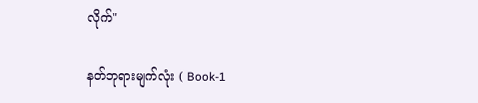လိုက်"

နတ်ဘုရားမျက်လုံး ( Book-1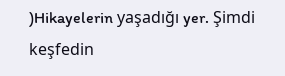)Hikayelerin yaşadığı yer. Şimdi keşfedin